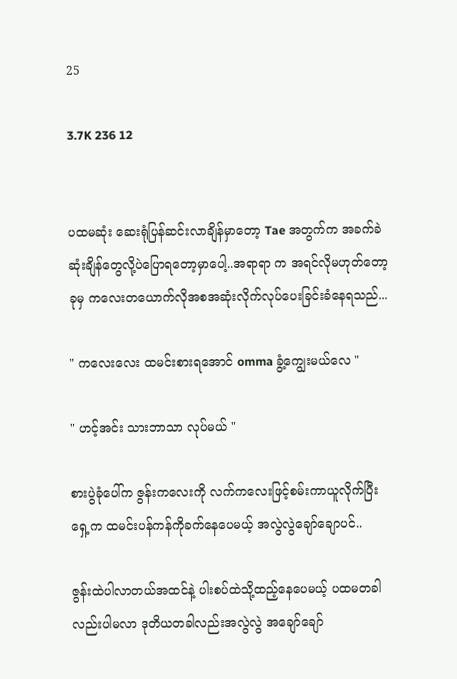25

3.7K 236 12


ပထမဆုံး ဆေးရုံပြန်ဆင်းလာချိန်မှာတော့ Tae အတွက်က အခက်ခဲဆုံးချိန်တွေလို့ပဲပြောရတော့မှာပေါ့..အရာရာ က အရင်လိုမဟုတ်တော့ ခုမှ ကလေးတယောက်လိုအစအဆုံးလိုက်လုပ်ပေးခြင်းခံနေရသည်...

" ကလေးလေး ထမင်းစားရအောင် omma ခွံ့ကျွေးမယ်လေ "

" ဟင့်အင်း သားဘာသာ လုပ်မယ် "

စားပွဲခုံပေါ်က ဇွန်းကလေးကို လက်ကလေးဖြင့်စမ်းကာယူလိုက်ပြီး ရှေ့က ထမင်းပန်ကန်ကိုခက်နေပေမယ့် အလွဲလွဲချော်ချောပင်..

ဇွန်းထဲပါလာတယ်အထင်နဲ့ ပါးစပ်ထဲသို့ထည့်နေပေမယ့် ပထမတခါလည်းပါမလာ ဒုတိယတခါလည်းအလွဲလွဲ အချော်ချော်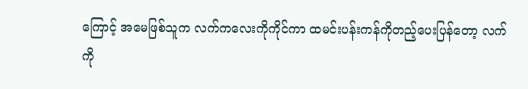ကြောင့် အမေဖြစ်သူက လက်ကလေးကိုကိုင်ကာ ထမင်းပန်းကန်ကိုတည့်ပေးပြန်တော့ လက်ကို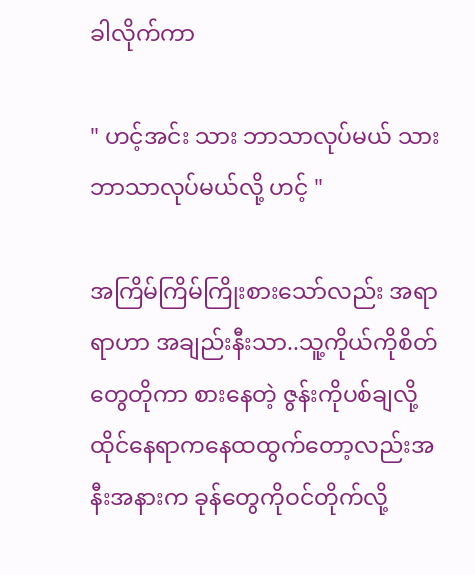ခါလိုက်ကာ

" ဟင့်အင်း သား ဘာသာလုပ်မယ် သား ဘာသာလုပ်မယ်လို့ ဟင့် "

အကြိမ်ကြိမ်ကြိုးစားသော်လည်း အရာရာဟာ အချည်းနီးသာ..သူ့ကိုယ်ကိုစိတ်တွေတိုကာ စားနေတဲ့ ဇွန်းကိုပစ်ချလို့ ထိုင်နေရာကနေထထွက်တော့လည်းအနီးအနားက ခုန်တွေကိုဝင်တိုက်လို့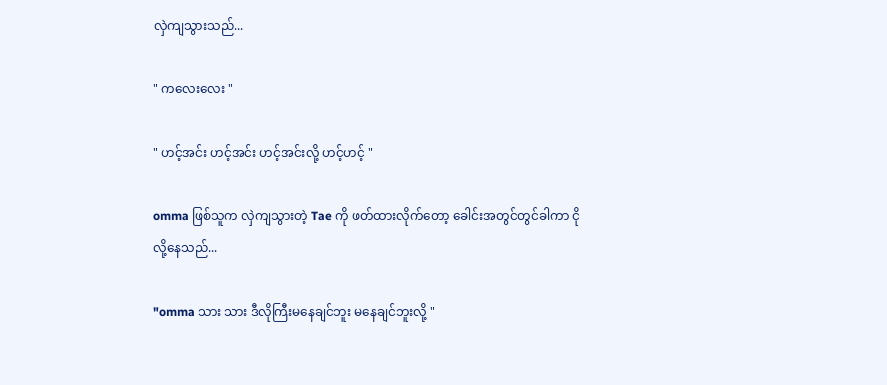လှဲကျသွားသည်...

" ကလေးလေး "

" ဟင့်အင်း ဟင့်အင်း ဟင့်အင်းလို့ ဟင့်ဟင့် "

omma ဖြစ်သူက လှဲကျသွားတဲ့ Tae ကို ဖတ်ထားလိုက်တော့ ခေါင်းအတွင်တွင်ခါကာ ငိုလို့နေသည်...

"omma သား သား ဒီလိုကြီးမနေချင်ဘူး မနေချင်ဘူးလို့ "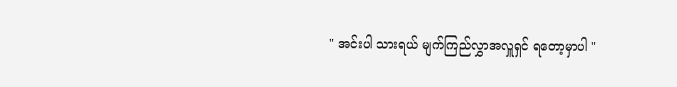" အင်းပါ သားရယ် မျက်ကြည်လွှာအလှူရှင် ရတော့မှာပါ "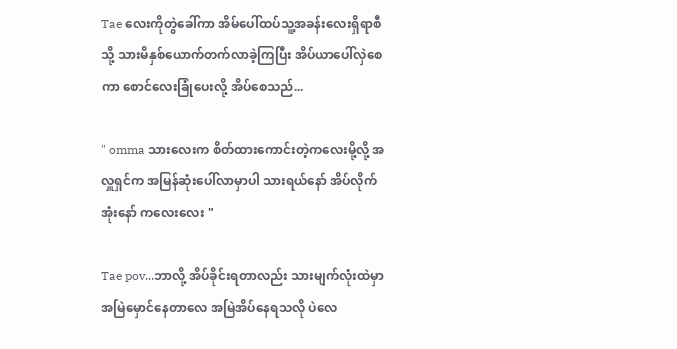Tae လေးကိုတွဲခေါ်ကာ အိမ်ပေါ်ထပ်သူ့အခန်းလေးရှိရာစီသို့ သားမိနှစ်ယောက်တက်လာခဲ့ကြပြီး အိပ်ယာပေါ်လှဲစေကာ စောင်လေးခြုံပေးလို့ အိပ်စေသည်...

" omma သားလေးက စိတ်ထားကောင်းတဲ့ကလေးမို့လို့ အလှူရှင်က အမြန်ဆုံးပေါ်လာမှာပါ သားရယ်နော် အိပ်လိုက်အုံးနော် ကလေးလေး "

Tae pov...ဘာလို့ အိပ်ခိုင်းရတာလည်း သားမျက်လုံးထဲမှာ အမြဲမှောင်နေတာလေ အမြဲအိပ်နေရသလို ပဲလေ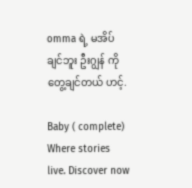omma ရဲ့ မအိပ်ချင်ဘူး ဦးဂျွန် ကိုတွေ့ချင်တယ် ဟင့်.

Baby ( complete) Where stories live. Discover now